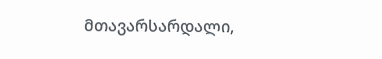მთავარსარდალი,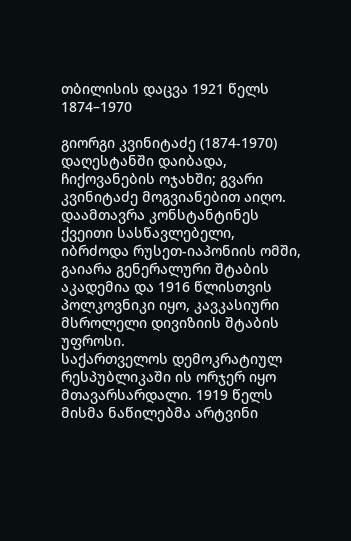თბილისის დაცვა 1921 წელს
1874–1970

გიორგი კვინიტაძე (1874-1970) დაღესტანში დაიბადა, ჩიქოვანების ოჯახში; გვარი კვინიტაძე მოგვიანებით აიღო. დაამთავრა კონსტანტინეს ქვეითი სასწავლებელი, იბრძოდა რუსეთ-იაპონიის ომში, გაიარა გენერალური შტაბის აკადემია და 1916 წლისთვის პოლკოვნიკი იყო, კავკასიური მსროლელი დივიზიის შტაბის უფროსი.
საქართველოს დემოკრატიულ რესპუბლიკაში ის ორჯერ იყო მთავარსარდალი. 1919 წელს მისმა ნაწილებმა არტვინი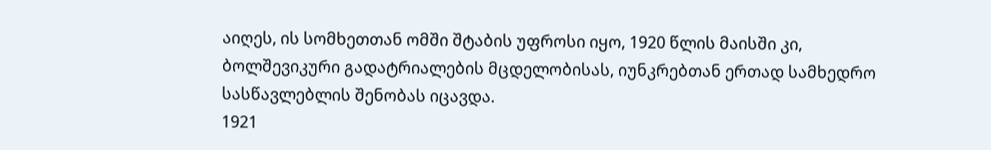აიღეს, ის სომხეთთან ომში შტაბის უფროსი იყო, 1920 წლის მაისში კი, ბოლშევიკური გადატრიალების მცდელობისას, იუნკრებთან ერთად სამხედრო სასწავლებლის შენობას იცავდა.
1921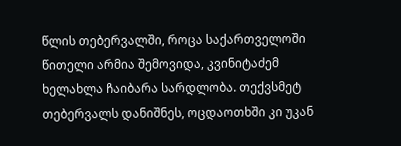წლის თებერვალში, როცა საქართველოში წითელი არმია შემოვიდა, კვინიტაძემ ხელახლა ჩაიბარა სარდლობა. თექვსმეტ თებერვალს დანიშნეს, ოცდაოთხში კი უკან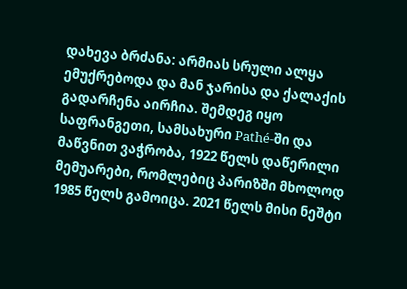დახევა ბრძანა: არმიას სრული ალყა ემუქრებოდა და მან ჯარისა და ქალაქის გადარჩენა აირჩია. შემდეგ იყო საფრანგეთი, სამსახური Pathé-ში და მაწვნით ვაჭრობა, 1922 წელს დაწერილი მემუარები, რომლებიც პარიზში მხოლოდ 1985 წელს გამოიცა. 2021 წელს მისი ნეშტი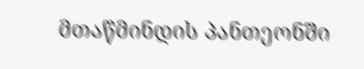მთაწმინდის პანთეონში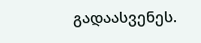გადაასვენეს.